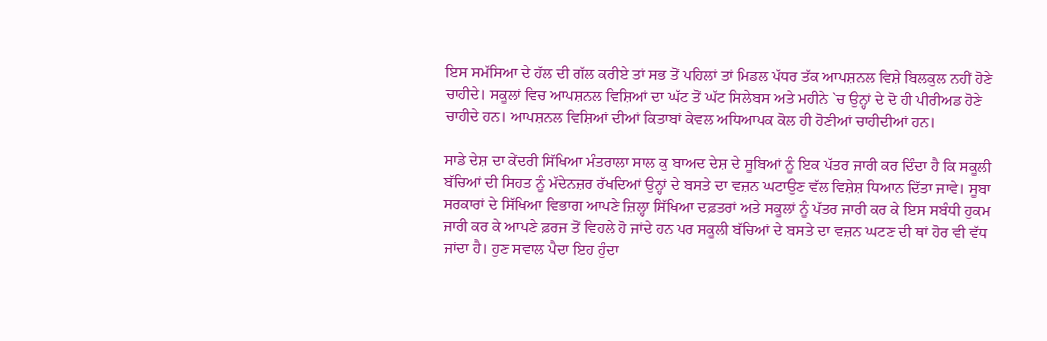ਇਸ ਸਮੱਸਿਆ ਦੇ ਹੱਲ ਦੀ ਗੱਲ ਕਰੀਏ ਤਾਂ ਸਭ ਤੋਂ ਪਹਿਲਾਂ ਤਾਂ ਮਿਡਲ ਪੱਧਰ ਤੱਕ ਆਪਸ਼ਨਲ ਵਿਸ਼ੇ ਬਿਲਕੁਲ ਨਹੀਂ ਹੋਣੇ ਚਾਹੀਦੇ। ਸਕੂਲਾਂ ਵਿਚ ਆਪਸ਼ਨਲ ਵਿਸ਼ਿਆਂ ਦਾ ਘੱਟ ਤੋਂ ਘੱਟ ਸਿਲੇਬਸ ਅਤੇ ਮਹੀਨੇ `ਚ ਉਨ੍ਹਾਂ ਦੇ ਦੋ ਹੀ ਪੀਰੀਅਡ ਹੋਣੇ ਚਾਹੀਦੇ ਹਨ। ਆਪਸ਼ਨਲ ਵਿਸ਼ਿਆਂ ਦੀਆਂ ਕਿਤਾਬਾਂ ਕੇਵਲ ਅਧਿਆਪਕ ਕੋਲ ਹੀ ਹੋਣੀਆਂ ਚਾਹੀਦੀਆਂ ਹਨ।

ਸਾਡੇ ਦੇਸ਼ ਦਾ ਕੇਂਦਰੀ ਸਿੱਖਿਆ ਮੰਤਰਾਲਾ ਸਾਲ ਕੁ ਬਾਅਦ ਦੇਸ਼ ਦੇ ਸੂਬਿਆਂ ਨੂੰ ਇਕ ਪੱਤਰ ਜਾਰੀ ਕਰ ਦਿੰਦਾ ਹੈ ਕਿ ਸਕੂਲੀ ਬੱਚਿਆਂ ਦੀ ਸਿਹਤ ਨੂੰ ਮੱਦੇਨਜ਼ਰ ਰੱਖਦਿਆਂ ਉਨ੍ਹਾਂ ਦੇ ਬਸਤੇ ਦਾ ਵਜ਼ਨ ਘਟਾਉਣ ਵੱਲ ਵਿਸ਼ੇਸ਼ ਧਿਆਨ ਦਿੱਤਾ ਜਾਵੇ। ਸੂਬਾ ਸਰਕਾਰਾਂ ਦੇ ਸਿੱਖਿਆ ਵਿਭਾਗ ਆਪਣੇ ਜ਼ਿਲ੍ਹਾ ਸਿੱਖਿਆ ਦਫ਼ਤਰਾਂ ਅਤੇ ਸਕੂਲਾਂ ਨੂੰ ਪੱਤਰ ਜਾਰੀ ਕਰ ਕੇ ਇਸ ਸਬੰਧੀ ਹੁਕਮ ਜਾਰੀ ਕਰ ਕੇ ਆਪਣੇ ਫ਼ਰਜ ਤੋਂ ਵਿਹਲੇ ਹੋ ਜਾਂਦੇ ਹਨ ਪਰ ਸਕੂਲੀ ਬੱਚਿਆਂ ਦੇ ਬਸਤੇ ਦਾ ਵਜ਼ਨ ਘਟਣ ਦੀ ਥਾਂ ਹੋਰ ਵੀ ਵੱਧ ਜਾਂਦਾ ਹੈ। ਹੁਣ ਸਵਾਲ ਪੈਦਾ ਇਹ ਹੁੰਦਾ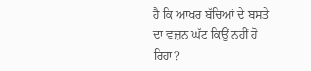ਹੈ ਕਿ ਆਖਰ ਬੱਚਿਆਂ ਦੇ ਬਸਤੇ ਦਾ ਵਜ਼ਨ ਘੱਟ ਕਿਉਂ ਨਹੀਂ ਹੋ ਰਿਹਾ?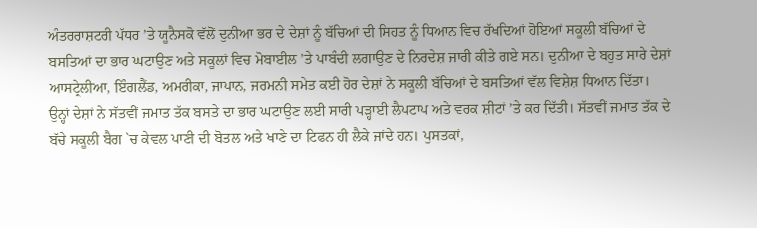ਅੰਤਰਰਾਸ਼ਟਰੀ ਪੱਧਰ ’ਤੇ ਯੂਨੈਸਕੋ ਵੱਲੋਂ ਦੁਨੀਆ ਭਰ ਦੇ ਦੇਸ਼ਾਂ ਨੂੰ ਬੱਚਿਆਂ ਦੀ ਸਿਹਤ ਨੂੰ ਧਿਆਨ ਵਿਚ ਰੱਖਦਿਆਂ ਹੋਇਆਂ ਸਕੂਲੀ ਬੱਚਿਆਂ ਦੇ ਬਸਤਿਆਂ ਦਾ ਭਾਰ ਘਟਾਉਣ ਅਤੇ ਸਕੂਲਾਂ ਵਿਚ ਮੋਬਾਈਲ ’ਤੇ ਪਾਬੰਦੀ ਲਗਾਉਣ ਦੇ ਨਿਰਦੇਸ਼ ਜਾਰੀ ਕੀਤੇ ਗਏ ਸਨ। ਦੁਨੀਆ ਦੇ ਬਹੁਤ ਸਾਰੇ ਦੇਸ਼ਾਂ ਆਸਟ੍ਰੇਲੀਆ, ਇੰਗਲੈਂਡ, ਅਮਰੀਕਾ, ਜਾਪਾਨ, ਜਰਮਨੀ ਸਮੇਤ ਕਈ ਹੋਰ ਦੇਸ਼ਾਂ ਨੇ ਸਕੂਲੀ ਬੱਚਿਆਂ ਦੇ ਬਸਤਿਆਂ ਵੱਲ ਵਿਸ਼ੇਸ਼ ਧਿਆਨ ਦਿੱਤਾ।
ਉਨ੍ਹਾਂ ਦੇਸ਼ਾਂ ਨੇ ਸੱਤਵੀਂ ਜਮਾਤ ਤੱਕ ਬਸਤੇ ਦਾ ਭਾਰ ਘਟਾਉਣ ਲਈ ਸਾਰੀ ਪੜ੍ਹਾਈ ਲੈਪਟਾਪ ਅਤੇ ਵਰਕ ਸ਼ੀਟਾਂ ’ਤੇ ਕਰ ਦਿੱਤੀ। ਸੱਤਵੀਂ ਜਮਾਤ ਤੱਕ ਦੇ ਬੱਚੇ ਸਕੂਲੀ ਬੈਗ `ਚ ਕੇਵਲ ਪਾਣੀ ਦੀ ਬੋਤਲ ਅਤੇ ਖਾਣੇ ਦਾ ਟਿਫਨ ਹੀ ਲੈਕੇ ਜਾਂਦੇ ਹਨ। ਪੁਸਤਕਾਂ,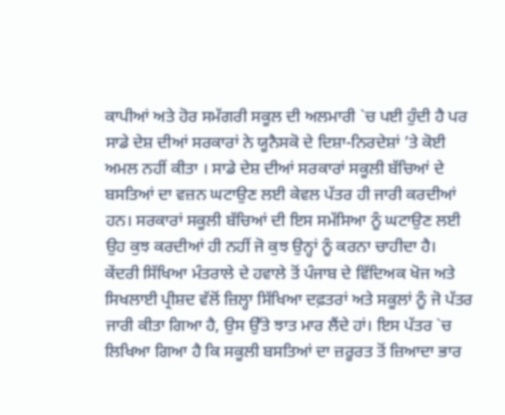ਕਾਪੀਆਂ ਅਤੇ ਹੋਰ ਸਮੱਗਰੀ ਸਕੂਲ ਦੀ ਅਲਮਾਰੀ `ਚ ਪਈ ਹੁੰਦੀ ਹੈ ਪਰ ਸਾਡੇ ਦੇਸ਼ ਦੀਆਂ ਸਰਕਾਰਾਂ ਨੇ ਯੂਨੈਸਕੋ ਦੇ ਦਿਸ਼ਾ-ਨਿਰਦੇਸ਼ਾਂ ’ਤੇ ਕੋਈ ਅਮਲ ਨਹੀਂ ਕੀਤਾ । ਸਾਡੇ ਦੇਸ਼ ਦੀਆਂ ਸਰਕਾਰਾਂ ਸਕੂਲੀ ਬੱਚਿਆਂ ਦੇ ਬਸਤਿਆਂ ਦਾ ਵਜ਼ਨ ਘਟਾਉਣ ਲਈ ਕੇਵਲ ਪੱਤਰ ਹੀ ਜਾਰੀ ਕਰਦੀਆਂ ਹਨ। ਸਰਕਾਰਾਂ ਸਕੂਲੀ ਬੱਚਿਆਂ ਦੀ ਇਸ ਸਮੱਸਿਆ ਨੂੰ ਘਟਾਉਣ ਲਈ ਉਹ ਕੁਝ ਕਰਦੀਆਂ ਹੀ ਨਹੀਂ ਜੋ ਕੁਝ ਉਨ੍ਹਾਂ ਨੂੰ ਕਰਨਾ ਚਾਹੀਦਾ ਹੈ।
ਕੇਂਦਰੀ ਸਿੱਖਿਆ ਮੰਤਰਾਲੇ ਦੇ ਹਵਾਲੇ ਤੋਂ ਪੰਜਾਬ ਦੇ ਵਿੱਦਿਅਕ ਖੋਜ ਅਤੇ ਸਿਖਲਾਈ ਪ੍ਰੀਸ਼ਦ ਵੱਲੋਂ ਜ਼ਿਲ੍ਹਾ ਸਿੱਖਿਆ ਦਫ਼ਤਰਾਂ ਅਤੇ ਸਕੂਲਾਂ ਨੂੰ ਜੋ ਪੱਤਰ ਜਾਰੀ ਕੀਤਾ ਗਿਆ ਹੈ, ਉਸ ਉੱਤੇ ਝਾਤ ਮਾਰ ਲੈਂਦੇ ਹਾਂ। ਇਸ ਪੱਤਰ `ਚ ਲਿਖਿਆ ਗਿਆ ਹੈ ਕਿ ਸਕੂਲੀ ਬਸਤਿਆਂ ਦਾ ਜ਼ਰੂਰਤ ਤੋਂ ਜ਼ਿਆਦਾ ਭਾਰ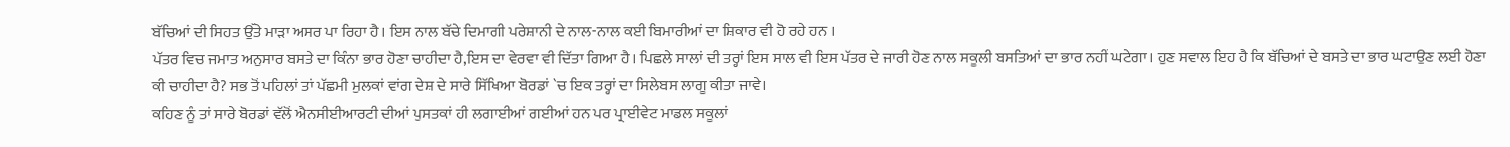ਬੱਚਿਆਂ ਦੀ ਸਿਹਤ ਉੱਤੇ ਮਾੜਾ ਅਸਰ ਪਾ ਰਿਹਾ ਹੈ। ਇਸ ਨਾਲ ਬੱਚੇ ਦਿਮਾਗੀ ਪਰੇਸ਼ਾਨੀ ਦੇ ਨਾਲ-ਨਾਲ ਕਈ ਬਿਮਾਰੀਆਂ ਦਾ ਸ਼ਿਕਾਰ ਵੀ ਹੋ ਰਹੇ ਹਨ ।
ਪੱਤਰ ਵਿਚ ਜਮਾਤ ਅਨੁਸਾਰ ਬਸਤੇ ਦਾ ਕਿੰਨਾ ਭਾਰ ਹੋਣਾ ਚਾਹੀਦਾ ਹੈ,ਇਸ ਦਾ ਵੇਰਵਾ ਵੀ ਦਿੱਤਾ ਗਿਆ ਹੈ। ਪਿਛਲੇ ਸਾਲਾਂ ਦੀ ਤਰ੍ਹਾਂ ਇਸ ਸਾਲ ਵੀ ਇਸ ਪੱਤਰ ਦੇ ਜਾਰੀ ਹੋਣ ਨਾਲ ਸਕੂਲੀ ਬਸਤਿਆਂ ਦਾ ਭਾਰ ਨਹੀਂ ਘਟੇਗਾ। ਹੁਣ ਸਵਾਲ ਇਹ ਹੈ ਕਿ ਬੱਚਿਆਂ ਦੇ ਬਸਤੇ ਦਾ ਭਾਰ ਘਟਾਉਣ ਲਈ ਹੋਣਾ ਕੀ ਚਾਹੀਦਾ ਹੈ? ਸਭ ਤੋਂ ਪਹਿਲਾਂ ਤਾਂ ਪੱਛਮੀ ਮੁਲਕਾਂ ਵਾਂਗ ਦੇਸ਼ ਦੇ ਸਾਰੇ ਸਿੱਖਿਆ ਬੋਰਡਾਂ `ਚ ਇਕ ਤਰ੍ਹਾਂ ਦਾ ਸਿਲੇਬਸ ਲਾਗੂ ਕੀਤਾ ਜਾਵੇ।
ਕਹਿਣ ਨੂੰ ਤਾਂ ਸਾਰੇ ਬੋਰਡਾਂ ਵੱਲੋਂ ਐਨਸੀਈਆਰਟੀ ਦੀਆਂ ਪੁਸਤਕਾਂ ਹੀ ਲਗਾਈਆਂ ਗਈਆਂ ਹਨ ਪਰ ਪ੍ਰਾਈਵੇਟ ਮਾਡਲ ਸਕੂਲਾਂ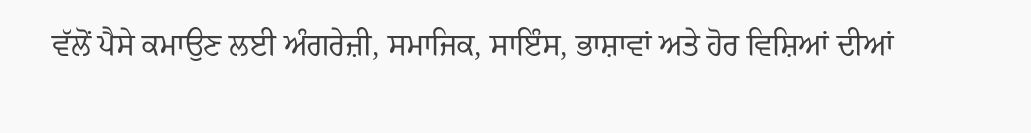ਵੱਲੋਂ ਪੈਸੇ ਕਮਾਉਣ ਲਈ ਅੰਗਰੇਜ਼ੀ, ਸਮਾਜਿਕ, ਸਾਇੰਸ, ਭਾਸ਼ਾਵਾਂ ਅਤੇ ਹੋਰ ਵਿਸ਼ਿਆਂ ਦੀਆਂ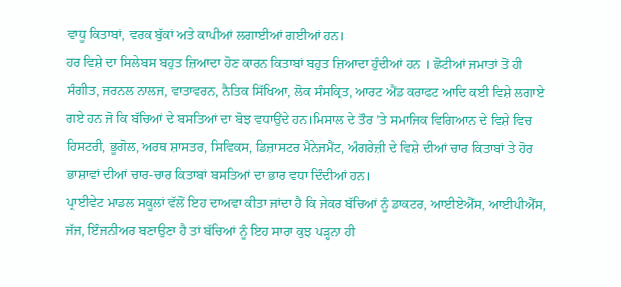ਵਾਧੂ ਕਿਤਾਬਾਂ, ਵਰਕ ਬੁੱਕਾਂ ਅਤੇ ਕਾਪੀਆਂ ਲਗਾਈਆਂ ਗਈਆਂ ਹਨ।
ਹਰ ਵਿਸ਼ੇ ਦਾ ਸਿਲੇਬਸ ਬਹੁਤ ਜ਼ਿਆਦਾ ਹੋਣ ਕਾਰਨ ਕਿਤਾਬਾਂ ਬਹੁਤ ਜ਼ਿਆਦਾ ਹੁੰਦੀਆਂ ਹਨ । ਛੋਟੀਆਂ ਜਮਾਤਾਂ ਤੋਂ ਹੀ ਸੰਗੀਤ, ਜਰਨਲ ਨਾਲਜ, ਵਾਤਾਵਰਨ, ਨੈਤਿਕ ਸਿੱਖਿਆ, ਲੋਕ ਸੰਸਕ੍ਰਿਤ, ਆਰਟ ਐਂਡ ਕਰਾਫਟ ਆਦਿ ਕਈ ਵਿਸ਼ੇ ਲਗਾਏ ਗਏ ਹਨ ਜੋ ਕਿ ਬੱਚਿਆਂ ਦੇ ਬਸਤਿਆਂ ਦਾ ਬੋਝ ਵਧਾਉਂਦੇ ਹਨ।ਮਿਸਾਲ ਦੇ ਤੌਰ ’ਤੇ ਸਮਾਜਿਕ ਵਿਗਿਆਨ ਦੇ ਵਿਸ਼ੇ ਵਿਚ ਹਿਸਟਰੀ, ਭੂਗੋਲ, ਅਰਥ ਸ਼ਾਸਤਰ, ਸਿਵਿਕਸ, ਡਿਜ਼ਾਸਟਰ ਮੈਨੇਜਮੈਂਟ, ਅੰਗਰੇਜ਼ੀ ਦੇ ਵਿਸ਼ੇ ਦੀਆਂ ਚਾਰ ਕਿਤਾਬਾਂ ਤੇ ਹੋਰ ਭਾਸ਼ਾਵਾਂ ਦੀਆਂ ਚਾਰ-ਚਾਰ ਕਿਤਾਬਾਂ ਬਸਤਿਆਂ ਦਾ ਭਾਰ ਵਧਾ ਦਿੰਦੀਆਂ ਹਨ।
ਪ੍ਰਾਈਵੇਟ ਮਾਡਲ ਸਕੂਲਾਂ ਵੱਲੋਂ ਇਹ ਦਾਅਵਾ ਕੀਤਾ ਜਾਂਦਾ ਹੈ ਕਿ ਜੇਕਰ ਬੱਚਿਆਂ ਨੂੰ ਡਾਕਟਰ, ਆਈਏਐੱਸ, ਆਈਪੀਐੱਸ, ਜੱਜ, ਇੰਜਨੀਅਰ ਬਣਾਉਣਾ ਹੈ ਤਾਂ ਬੱਚਿਆਂ ਨੂੰ ਇਹ ਸਾਰਾ ਕੁਝ ਪੜ੍ਹਨਾ ਹੀ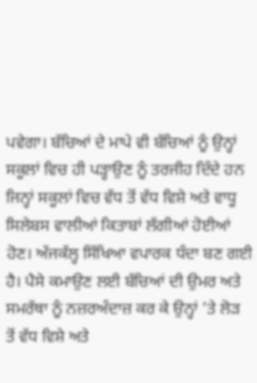ਪਵੇਗਾ। ਬੱਚਿਆਂ ਦੇ ਮਾਪੇ ਵੀ ਬੱਚਿਆਂ ਨੂੰ ਉਨ੍ਹਾਂ ਸਕੂਲਾਂ ਵਿਚ ਹੀ ਪੜ੍ਹਾਉਣ ਨੂੰ ਤਰਜੀਹ ਦਿੰਦੇ ਹਨ ਜਿਨ੍ਹਾਂ ਸਕੂਲਾਂ ਵਿਚ ਵੱਧ ਤੋਂ ਵੱਧ ਵਿਸ਼ੇ ਅਤੇ ਵਾਧੂ ਸਿਲੇਬਸ ਵਾਲੀਆਂ ਕਿਤਾਬਾਂ ਲੱਗੀਆਂ ਹੋਈਆਂ ਹੋਣ। ਅੱਜਕੱਲ੍ਹ ਸਿੱਖਿਆ ਵਪਾਰਕ ਧੰਦਾ ਬਣ ਗਈ ਹੈ। ਪੈਸੇ ਕਮਾਉਣ ਲਈ ਬੱਚਿਆਂ ਦੀ ਉਮਰ ਅਤੇ ਸਮਰੱਥਾ ਨੂੰ ਨਜ਼ਰਅੰਦਾਜ਼ ਕਰ ਕੇ ਉਨ੍ਹਾਂ ’ਤੇ ਲੋੜ ਤੋਂ ਵੱਧ ਵਿਸ਼ੇ ਅਤੇ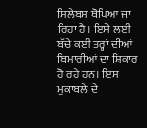ਸਿਲੇਬਸ ਥੋਪਿਆ ਜਾ ਰਿਹਾ ਹੈ। ਇਸੇ ਲਈ ਬੱਚੇ ਕਈ ਤਰ੍ਹਾਂ ਦੀਆਂ ਬਿਮਾਰੀਆਂ ਦਾ ਸ਼ਿਕਾਰ ਹੋ ਰਹੇ ਹਨ। ਇਸ ਮੁਕਾਬਲੇ ਦੇ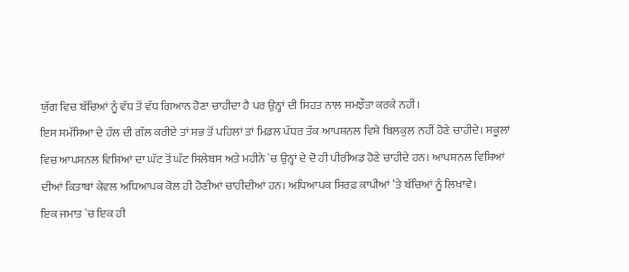ਯੁੱਗ ਵਿਚ ਬੱਚਿਆਂ ਨੂੰ ਵੱਧ ਤੋਂ ਵੱਧ ਗਿਆਨ ਹੋਣਾ ਚਾਹੀਦਾ ਹੈ ਪਰ ਉਨ੍ਹਾਂ ਦੀ ਸਿਹਤ ਨਾਲ ਸਮਝੌਤਾ ਕਰਕੇ ਨਹੀਂ।
ਇਸ ਸਮੱਸਿਆ ਦੇ ਹੱਲ ਦੀ ਗੱਲ ਕਰੀਏ ਤਾਂ ਸਭ ਤੋਂ ਪਹਿਲਾਂ ਤਾਂ ਮਿਡਲ ਪੱਧਰ ਤੱਕ ਆਪਸ਼ਨਲ ਵਿਸ਼ੇ ਬਿਲਕੁਲ ਨਹੀਂ ਹੋਣੇ ਚਾਹੀਦੇ। ਸਕੂਲਾਂ ਵਿਚ ਆਪਸ਼ਨਲ ਵਿਸ਼ਿਆਂ ਦਾ ਘੱਟ ਤੋਂ ਘੱਟ ਸਿਲੇਬਸ ਅਤੇ ਮਹੀਨੇ `ਚ ਉਨ੍ਹਾਂ ਦੇ ਦੋ ਹੀ ਪੀਰੀਅਡ ਹੋਣੇ ਚਾਹੀਦੇ ਹਨ। ਆਪਸ਼ਨਲ ਵਿਸ਼ਿਆਂ ਦੀਆਂ ਕਿਤਾਬਾਂ ਕੇਵਲ ਅਧਿਆਪਕ ਕੋਲ ਹੀ ਹੋਣੀਆਂ ਚਾਹੀਦੀਆਂ ਹਨ। ਅਧਿਆਪਕ ਸਿਰਫ਼ ਕਾਪੀਆਂ ’ਤੇ ਬੱਚਿਆਂ ਨੂੰ ਲਿਖਾਵੇ।
ਇਕ ਜਮਾਤ `ਚ ਇਕ ਹੀ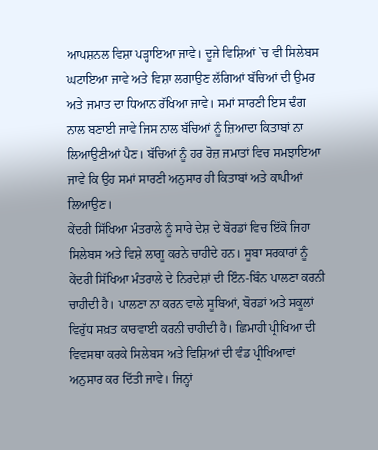ਆਪਸ਼ਨਲ ਵਿਸ਼ਾ ਪੜ੍ਹਾਇਆ ਜਾਵੇ। ਦੂਜੇ ਵਿਸ਼ਿਆਂ `ਚ ਵੀ ਸਿਲੇਬਸ ਘਟਾਇਆ ਜਾਵੇ ਅਤੇ ਵਿਸ਼ਾ ਲਗਾਉਣ ਲੱਗਿਆਂ ਬੱਚਿਆਂ ਦੀ ਉਮਰ ਅਤੇ ਜਮਾਤ ਦਾ ਧਿਆਨ ਰੱਖਿਆ ਜਾਵੇ। ਸਮਾਂ ਸਾਰਣੀ ਇਸ ਢੰਗ ਨਾਲ ਬਣਾਈ ਜਾਵੇ ਜਿਸ ਨਾਲ ਬੱਚਿਆਂ ਨੂੰ ਜ਼ਿਆਦਾ ਕਿਤਾਬਾਂ ਨਾ ਲਿਆਉਣੀਆਂ ਪੈਣ। ਬੱਚਿਆਂ ਨੂੰ ਹਰ ਰੋਜ਼ ਜਮਾਤਾਂ ਵਿਚ ਸਮਝਾਇਆ ਜਾਵੇ ਕਿ ਉਹ ਸਮਾਂ ਸਾਰਣੀ ਅਨੁਸਾਰ ਹੀ ਕਿਤਾਬਾਂ ਅਤੇ ਕਾਪੀਆਂ ਲਿਆਉਣ।
ਕੇਂਦਰੀ ਸਿੱਖਿਆ ਮੰਤਰਾਲੇ ਨੂੰ ਸਾਰੇ ਦੇਸ਼ ਦੇ ਬੋਰਡਾਂ ਵਿਚ ਇੱਕੋ ਜਿਹਾ ਸਿਲੇਬਸ ਅਤੇ ਵਿਸ਼ੇ ਲਾਗੂ ਕਰਨੇ ਚਾਹੀਦੇ ਹਨ। ਸੂਬਾ ਸਰਕਾਰਾਂ ਨੂੰ ਕੇਂਦਰੀ ਸਿੱਖਿਆ ਮੰਤਰਾਲੇ ਦੇ ਨਿਰਦੇਸ਼ਾਂ ਦੀ ਇੰਨ-ਬਿੰਨ ਪਾਲਣਾ ਕਰਨੀ ਚਾਹੀਦੀ ਹੈ। ਪਾਲਣਾ ਨਾ ਕਰਨ ਵਾਲੇ ਸੂਬਿਆਂ, ਬੋਰਡਾਂ ਅਤੇ ਸਕੂਲਾਂ ਵਿਰੁੱਧ ਸਖ਼ਤ ਕਾਰਵਾਈ ਕਰਨੀ ਚਾਹੀਦੀ ਹੈ। ਛਿਮਾਹੀ ਪ੍ਰੀਖਿਆ ਦੀ ਵਿਵਸਥਾ ਕਰਕੇ ਸਿਲੇਬਸ ਅਤੇ ਵਿਸ਼ਿਆਂ ਦੀ ਵੰਡ ਪ੍ਰੀਖਿਆਵਾਂ ਅਨੁਸਾਰ ਕਰ ਦਿੱਤੀ ਜਾਵੇ। ਜਿਨ੍ਹਾਂ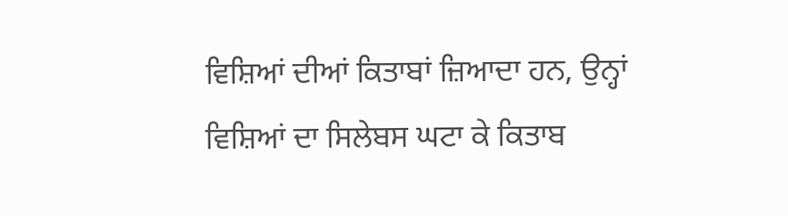ਵਿਸ਼ਿਆਂ ਦੀਆਂ ਕਿਤਾਬਾਂ ਜ਼ਿਆਦਾ ਹਨ, ਉਨ੍ਹਾਂ ਵਿਸ਼ਿਆਂ ਦਾ ਸਿਲੇਬਸ ਘਟਾ ਕੇ ਕਿਤਾਬ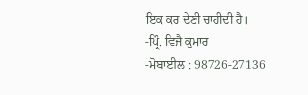ਇਕ ਕਰ ਦੇਣੀ ਚਾਹੀਦੀ ਹੈ।
-ਪ੍ਰਿੰ. ਵਿਜੈ ਕੁਮਾਰ
-ਮੋਬਾਈਲ : 98726-27136